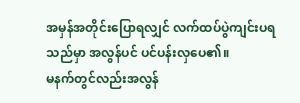အမှန်အတိုင်းပြောရလျှင် လက်ထပ်ပွဲကျင်းပရသည်မှာ အလွန်ပင် ပင်ပန်းလှပေ၏။
မနက်တွင်လည်းအလွန်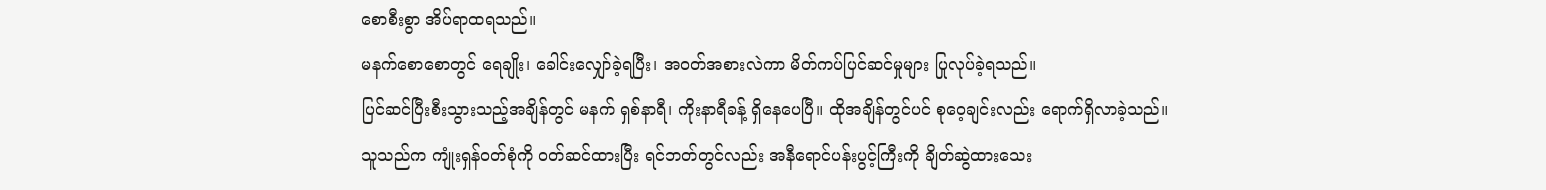စောစီးစွာ အိပ်ရာထရသည်။
မနက်စောစောတွင် ရေချိုး၊ ခေါင်းလျှော်ခဲ့ရပြီး၊ အဝတ်အစားလဲကာ မိတ်ကပ်ပြင်ဆင်မှုများ ပြုလုပ်ခဲ့ရသည်။
ပြင်ဆင်ပြီးစီးသွားသည့်အချိန်တွင် မနက် ရှစ်နာရီ၊ ကိုးနာရီခန့် ရှိနေပေပြီ။ ထိုအချိန်တွင်ပင် စုဝေ့ချင်းလည်း ရောက်ရှိလာခဲ့သည်။ သူသည်က ကျုံးရှန်ဝတ်စုံကို ဝတ်ဆင်ထားပြီး ရင်ဘတ်တွင်လည်း အနီရောင်ပန်းပွင့်ကြီးကို ချိတ်ဆွဲထားသေး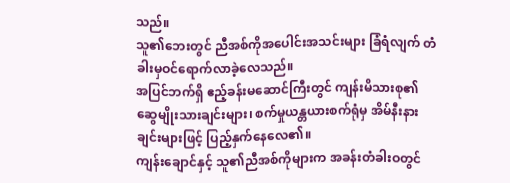သည်။
သူ၏ဘေးတွင် ညီအစ်ကိုအပေါင်းအသင်းများ ခြံရံလျက် တံခါးမှဝင်ရောက်လာခဲ့လေသည်။
အပြင်ဘက်ရှိ ဧည့်ခန်းမဆောင်ကြီးတွင် ကျန်းမိသားစု၏ ဆွေမျိုးသားချင်းများ၊ စက်မှုယန္တယားစက်ရုံမှ အိမ်နီးနားချင်းများဖြင့် ပြည့်နှက်နေလေ၏။
ကျန်းချောင်နှင့် သူ၏ညီအစ်ကိုများက အခန်းတံခါးဝတွင်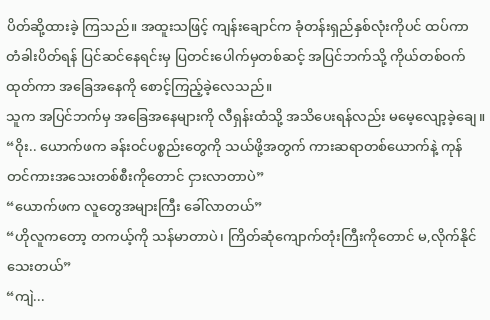ပိတ်ဆို့ထားခဲ့ ကြသည်။ အထူးသဖြင့် ကျန်းချောင်က ခုံတန်းရှည်နှစ်လုံးကိုပင် ထပ်ကာ တံခါးပိတ်ရန် ပြင်ဆင်နေရင်းမှ ပြတင်းပေါက်မှတစ်ဆင့် အပြင်ဘက်သို့ ကိုယ်တစ်ဝက်ထုတ်ကာ အခြေအနေကို စောင့်ကြည့်ခဲ့လေသည်။
သူက အပြင်ဘက်မှ အခြေအနေများကို လီရှန်းထံသို့ အသိပေးရန်လည်း မမေ့လျော့ခဲ့ချေ။
“ဝိုး.. ယောက်ဖက ခန်းဝင်ပစ္စည်းတွေကို သယ်ဖို့အတွက် ကားဆရာတစ်ယောက်နဲ့ ကုန်တင်ကားအသေးတစ်စီးကိုတောင် ငှားလာတာပဲ”
“ယောက်ဖက လူတွေအများကြီး ခေါ်လာတယ်”
“ဟိုလူကတော့ တကယ့်ကို သန်မာတာပဲ၊ ကြိတ်ဆုံကျောက်တုံးကြီးကိုတောင် မ,လိုက်နိုင်သေးတယ်”
“ကျဲ...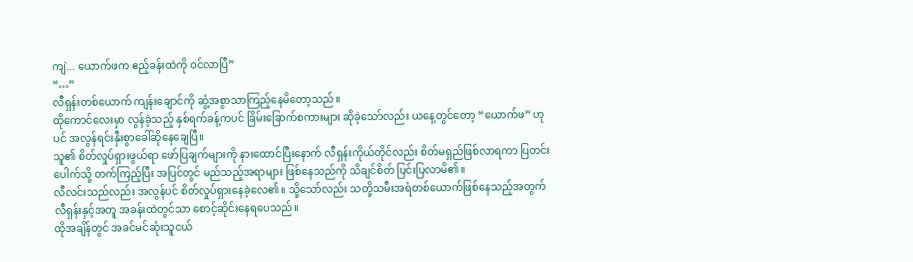ကျဲ... ယောက်ဖက ဧည့်ခန်းထဲကို ဝင်လာပြီ”
“…”
လီရှန်းတစ်ယောက် ကျန်းချောင်ကို ဆွံ့အစွာသာကြည့်နေမိတော့သည်။
ထိုကောင်လေးမှာ လွန်ခဲ့သည့် နှစ်ရက်ခန့်ကပင် ခြိမ်းခြောက်စကားများ ဆိုခဲ့သော်လည်း ယနေ့တွင်တော့ “ယောက်ဖ” ဟုပင် အလွန်ရင်းနှီးစွာခေါ်ဆိုနေချေပြီ။
သူ၏ စိတ်လှုပ်ရှားဖွယ်ရာ ဖော်ပြချက်များကို နားထောင်ပြီးနောက် လီရှန်းကိုယ်တိုင်လည်း စိတ်မရှည်ဖြစ်လာရကာ ပြတင်းပေါက်သို့ တက်ကြည့်ပြီး အပြင်တွင် မည်သည့်အရာများ ဖြစ်နေသည်ကို သိချင်စိတ် ပြင်းပြလာမိ၏။
လီလင်းသည်လည်း အလွန်ပင် စိတ်လှုပ်ရှားနေခဲ့လေ၏။ သို့သော်လည်း သတို့သမီးအရံတစ်ယောက်ဖြစ်နေသည့်အတွက် လီရှန်းနှင့်အတူ အခန်းထဲတွင်သာ စောင့်ဆိုင်းနေရပေသည်။
ထိုအချိန်တွင် အခင်မင်ဆုံးသူငယ်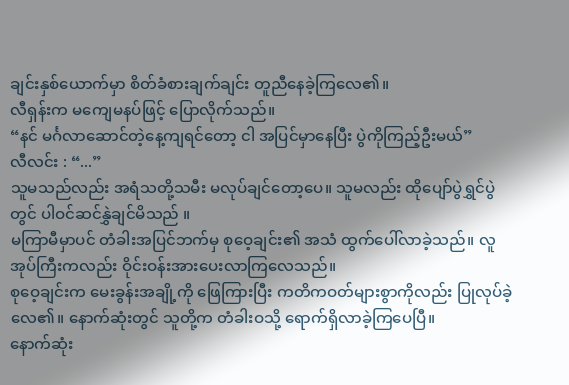ချင်းနှစ်ယောက်မှာ စိတ်ခံစားချက်ချင်း တူညီနေခဲ့ကြလေ၏။
လီရှန်းက မကျေမနပ်ဖြင့် ပြောလိုက်သည်။
“နင် မင်္ဂလာဆောင်တဲ့နေ့ကျရင်တော့ ငါ အပြင်မှာနေပြီး ပွဲကိုကြည့်ဦးမယ်”
လီလင်း : “...”
သူမသည်လည်း အရံသတို့သမီး မလုပ်ချင်တော့ပေ။ သူမလည်း ထိုပျော်ပွဲရွှင်ပွဲတွင် ပါဝင်ဆင်နွှဲချင်မိသည် ။
မကြာမီမှာပင် တံခါးအပြင်ဘက်မှ စုဝေ့ချင်း၏ အသံ ထွက်ပေါ်လာခဲ့သည်။ လူအုပ်ကြီးကလည်း ဝိုင်းဝန်းအားပေးလာကြလေသည်။
စုဝေ့ချင်းက မေးခွန်းအချို့ကို ဖြေကြားပြီး ကတိကဝတ်များစွာကိုလည်း ပြုလုပ်ခဲ့လေ၏။ နောက်ဆုံးတွင် သူတို့က တံခါးဝသို့ ရောက်ရှိလာခဲ့ကြပေပြီ။
နောက်ဆုံး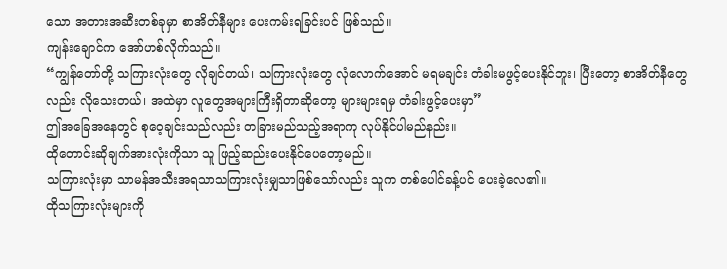သော အတားအဆီးတစ်ခုမှာ စာအိတ်နီများ ပေးကမ်းရခြင်းပင် ဖြစ်သည်။
ကျန်းချောင်က အော်ဟစ်လိုက်သည်။
“ကျွန်တော်တို့ သကြားလုံးတွေ လိုချင်တယ်၊ သကြားလုံးတွေ လုံလောက်အောင် မရမချင်း တံခါးမဖွင့်ပေးနိုင်ဘူး၊ ပြီးတော့ စာအိတ်နီတွေလည်း လိုသေးတယ်၊ အထဲမှာ လူတွေအများကြီးရှိတာဆိုတော့ များများရမှ တံခါးဖွင့်ပေးမှာ”
ဤအခြေအနေတွင် စုဝေ့ချင်းသည်လည်း တခြားမည်သည့်အရာကု လုပ်နိုင်ပါမည်နည်း။
ထိုတောင်းဆိုချက်အားလုံးကိုသာ သူ ဖြည့်ဆည်းပေးနိုင်ပေတော့မည်။
သကြားလုံးမှာ သာမန်အသီးအရသာသကြားလုံးမျှသာဖြစ်သော်လည်း သူက တစ်ပေါင်ခန့်ပင် ပေးခဲ့လေ၏။
ထိုသကြားလုံးများကို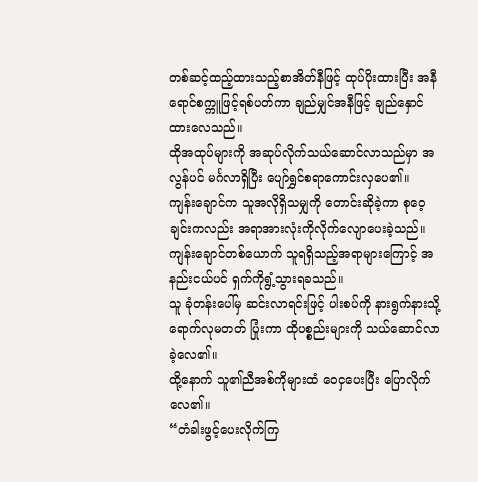တစ်ဆင့်ထည့်ထားသည့်စာအိတ်နီဖြင့် ထုပ်ပိုးထားပြီး အနီရောင်စက္ကူဖြင့်ရစ်ပတ်ကာ ချည်မျှင်အနီဖြင့် ချည်နှောင်ထားလေသည်။
ထိုအထုပ်များကို အဆုပ်လိုက်သယ်ဆောင်လာသည်မှာ အလွန်ပင် မင်္ဂလာရှိပြီး ပျော်ရွှင်စရာကောင်းလှပေ၏။
ကျန်းချောင်က သူအလိုရှိသမျှကို တောင်းဆိုခဲ့ကာ စုဝေ့ချင်းကလည်း အရာအားလုံးကိုလိုက်လျောပေးခဲ့သည်။
ကျန်းချောင်တစ်ယောက် သူရရှိသည့်အရာများကြောင့် အနည်းငယ်ပင် ရှက်ကိုရွံ့သွားရခသည်။
သူ ခုံတန်းပေါ်မှ ဆင်းလာရင်းဖြင့် ပါးစပ်ကို နားရွက်နားသို့ရောက်လုမတတ် ပြုံးကာ ထိုပစ္စည်းများကို သယ်ဆောင်လာခဲ့လေ၏။
ထို့နောက် သူ၏ညီအစ်ကိုများထံ ဝေငှပေးပြီး ပြောလိုက်လေ၏။
“တံခါးဖွင့်ပေးလိုက်ကြ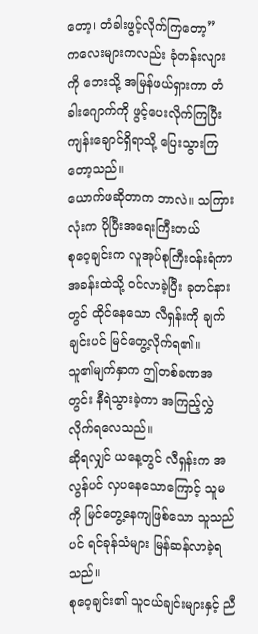တော့၊ တံခါးဖွင့်လိုက်ကြတော့”
ကလေးများကလည်း ခုံတန်းလျားကို ဘေးသို့ အမြန်ဖယ်ရှားကာ တံခါးဂျောက်ကို ဖွင့်ပေးလိုက်ကြပြီး ကျန်းချောင်ရှိရာသို့ ပြေးသွားကြတော့သည်။
ယောက်ဖဆိုတာက ဘာလဲ။ သကြားလုံးက ပိုပြီးအရေးကြီးတယ်
စုဝေ့ချင်းက လူအုပ်စုကြီးဝန်းရံကာ အခန်းထဲသို့ ဝင်လာခဲ့ပြီး ခုတင်နားတွင် ထိုင်နေသော လီရှန်းကို ချက်ချင်းပင် မြင်တွေ့လိုက်ရ၏။
သူ၏မျက်နှာက ဤတစ်ခဏအတွင်း နီရဲသွားခဲ့ကာ အကြည့်လွှဲလိုက်ရလေသည်။
ဆိုရလျှင် ယနေ့တွင် လီရှန်းက အလွန်ပင် လှပနေသောကြောင့် သူမကို မြင်တွေ့နေကျဖြစ်သော သူသည်ပင် ရင်ခုန်သံများ မြန်ဆန်လာခဲ့ရသည်။
စုဝေ့ချင်း၏ သူငယ်ချင်းများနှင့် ညီ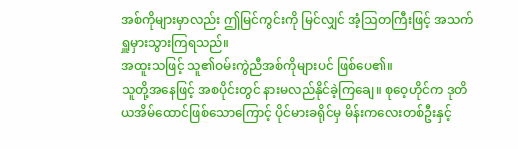အစ်ကိုများမှာလည်း ဤမြင်ကွင်းကို မြင်လျှင် အံ့ဩတကြီးဖြင့် အသက်ရှူမှားသွားကြရသည်။
အထူးသဖြင့် သူ၏ဝမ်းကွဲညီအစ်ကိုများပင် ဖြစ်ပေ၏။
သူတို့အနေဖြင့် အစပိုင်းတွင် နားမလည်နိုင်ခဲ့ကြချေ။ စုဝေ့ဟိုင်က ဒုတိယအိမ်ထောင်ဖြစ်သောကြောင့် ပိုင်မားခရိုင်မှ မိန်းကလေးတစ်ဦးနှင့်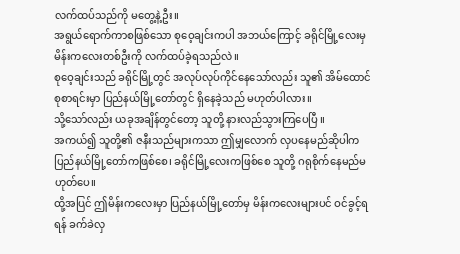လက်ထပ်သည်ကို မတွေ့နဲ့ဦး။
အရွယ်ရောက်ကာစဖြစ်သော စုဝေ့ချင်းကပါ အဘယ်ကြောင့် ခရိုင်မြို့လေးမှ မိန်းကလေးတစ်ဦးကို လက်ထပ်ခဲ့ရသည်လဲ။
စုဝေ့ချင်းသည် ခရိုင်မြို့တွင် အလုပ်လုပ်ကိုင်နေသော်လည်း သူ၏ အိမ်ထောင်စုစာရင်းမှာ ပြည်နယ်မြို့တော်တွင် ရှိနေခဲ့သည် မဟုတ်ပါလား။
သို့သော်လည်း ယခုအချိန်တွင်တော့ သူတို့ နားလည်သွားကြပေပြီ ။
အကယ်၍ သူတို့၏ ဇနီးသည်များကသာ ဤမျှလောက် လှပနေမည်ဆိုပါက ပြည်နယ်မြို့တော်ကဖြစ်စေ၊ ခရိုင်မြို့လေးကဖြစ်စေ သူတို့ ဂရုစိုက်နေမည်မဟုတ်ပေ။
ထို့အပြင် ဤမိန်းကလေးမှာ ပြည်နယ်မြို့တော်မှ မိန်းကလေးများပင် ဝင်ခွင့်ရရန် ခက်ခဲလှ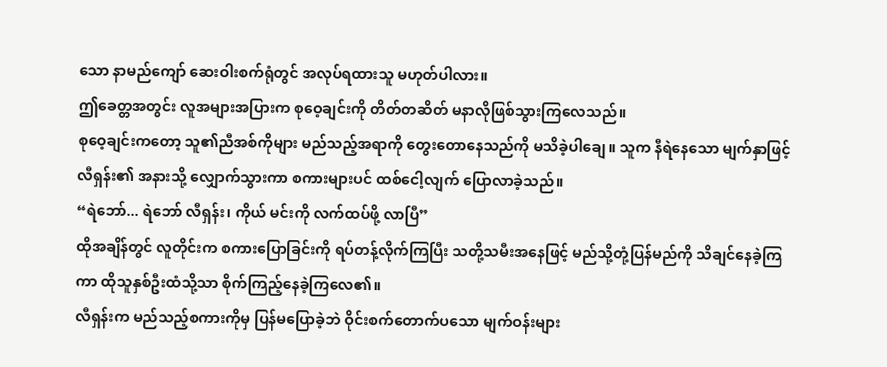သော နာမည်ကျော် ဆေးဝါးစက်ရုံတွင် အလုပ်ရထားသူ မဟုတ်ပါလား။
ဤခေတ္တအတွင်း လူအများအပြားက စုဝေ့ချင်းကို တိတ်တဆိတ် မနာလိုဖြစ်သွားကြလေသည်။
စုဝေ့ချင်းကတော့ သူ၏ညီအစ်ကိုများ မည်သည့်အရာကို တွေးတောနေသည်ကို မသိခဲ့ပါချေ။ သူက နီရဲနေသော မျက်နှာဖြင့် လီရှန်း၏ အနားသို့ လျှောက်သွားကာ စကားများပင် ထစ်ငေါ့လျက် ပြောလာခဲ့သည်။
“ရဲဘော်... ရဲဘော် လီရှန်း၊ ကိုယ် မင်းကို လက်ထပ်ဖို့ လာပြီ”
ထိုအချိန်တွင် လူတိုင်းက စကားပြောခြင်းကို ရပ်တန့်လိုက်ကြပြီး သတို့သမီးအနေဖြင့် မည်သို့တုံ့ပြန်မည်ကို သိချင်နေခဲ့ကြကာ ထိုသူနှစ်ဦးထံသို့သာ စိုက်ကြည့်နေခဲ့ကြလေ၏။
လီရှန်းက မည်သည့်စကားကိုမှ ပြန်မပြောခဲ့ဘဲ ဝိုင်းစက်တောက်ပသော မျက်ဝန်းများ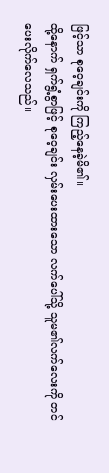ဖြင့်သာ စုဝေ့ချင်းကို ကြည့်နေခဲ့မိ၏။
ထို့နောက် ရှက်ရွံ့စွာဖြင့် စုဝေ့ချင်း လှမ်းပေးထားသော လက်ပေါ်သို့ သူမ၏လက်လေးကို တင်ပေးလိုက်လေသည်။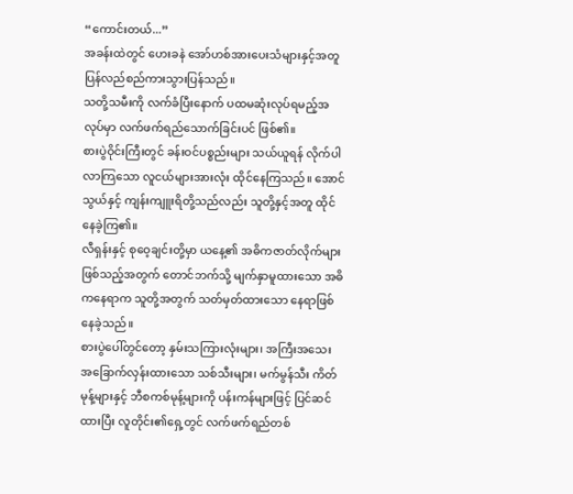“ကောင်းတယ်...”
အခန်းထဲတွင် ဟေးခနဲ အော်ဟစ်အားပေးသံများနှင့်အတူ ပြန်လည်စည်ကားသွားပြန်သည်။
သတို့သမီးကို လက်ခံပြီးနောက် ပထမဆုံးလုပ်ရမည့်အလုပ်မှာ လက်ဖက်ရည်သောက်ခြင်းပင် ဖြစ်၏။
စားပွဲဝိုင်းကြီးတွင် ခန်းဝင်ပစ္စည်းများ သယ်ယူရန် လိုက်ပါလာကြသော လူငယ်များအားလုံး ထိုင်နေကြသည်။ အောင်သွယ်နှင့် ကျန်းကျူးရိတို့သည်လည်း သူတို့နှင့်အတူ ထိုင်နေခဲ့ကြ၏။
လီရှန်းနှင့် စုဝေ့ချင်းတို့မှာ ယနေ့၏ အဓိကဇာတ်လိုက်များဖြစ်သည့်အတွက် တောင်ဘက်သို့ မျက်နှာမူထားသော အဓိကနေရာက သူတို့အတွက် သတ်မှတ်ထားသော နေရာဖြစ်နေခဲ့သည်။
စားပွဲပေါ်တွင်တော့ နှမ်းသကြားလုံးများ၊ အကြီးအသေး အခြောက်လှန်းထားသော သစ်သီးများ၊ မက်မွန်သီး ကိတ်မုန့်များနှင့် ဘီစကစ်မုန့်များကို ပန်းကန်များဖြင့် ပြင်ဆင်ထားပြီး လူတိုင်း၏ရှေ့တွင် လက်ဖက်ရည်တစ်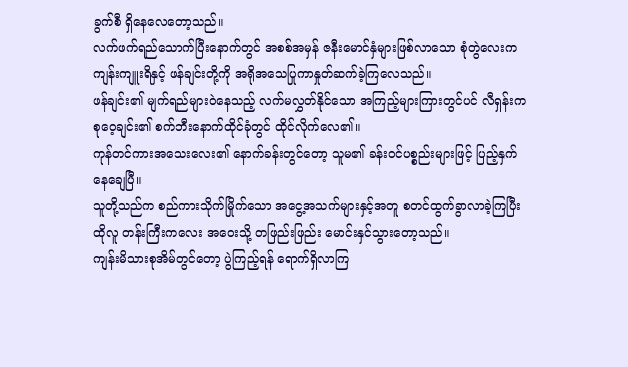ခွက်စီ ရှိနေလေတော့သည်။
လက်ဖက်ရည်သောက်ပြီးနောက်တွင် အစစ်အမှန် ဇနီးမောင်နှံများဖြစ်လာသော စုံတွဲလေးက ကျန်းကျူးရိနှင့် ဖန်ချင်းတို့ကို အရိုအသေပြုကာနှုတ်ဆက်ခဲ့ကြလေသည်။
ဖန်ချင်း၏ မျက်ရည်များဝဲနေသည့် လက်မလွှတ်နိုင်သော အကြည့်များကြားတွင်ပင် လီရှန်းက စုဝေ့ချင်း၏ စက်ဘီးနောက်ထိုင်ခုံတွင် ထိုင်လိုက်လေ၏။
ကုန်တင်ကားအသေးလေး၏ နောက်ခန်းတွင်တော့ သူမ၏ ခန်းဝင်ပစ္စည်းများဖြင့် ပြည့်နှက်နေချေပြီ။
သူတို့သည်က စည်ကားသိုက်မြိုက်သော အငွေ့အသက်များနှင့်အတူ စတင်ထွက်ခွာလာခဲ့ကြပြီး ထိုလူ တန်းကြီးကလေး အဝေးသို့ တဖြည်းဖြည်း မောင်းနှင်သွားတော့သည်။
ကျန်းမိသားစုအိမ်တွင်တော့ ပွဲကြည့်ရန် ရောက်ရှိလာကြ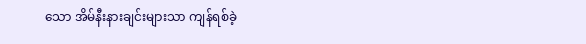သော အိမ်နီးနားချင်းများသာ ကျန်ရစ်ခဲ့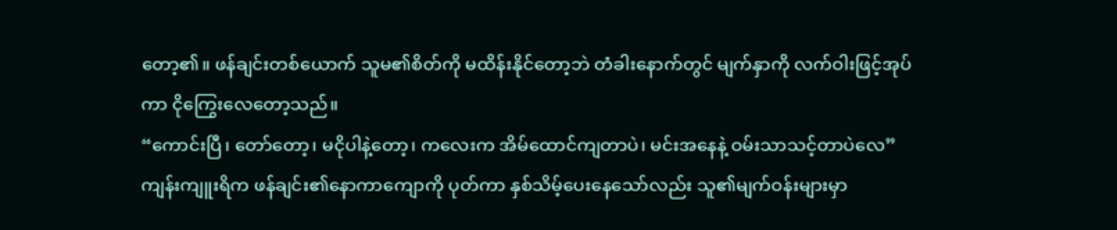တော့၏။ ဖန်ချင်းတစ်ယောက် သူမ၏စိတ်ကို မထိန်းနိုင်တော့ဘဲ တံခါးနောက်တွင် မျက်နှာကို လက်ဝါးဖြင့်အုပ်ကာ ငိုကြွေးလေတော့သည်။
“ကောင်းပြီ၊ တော်တော့၊ မငိုပါနဲ့တော့၊ ကလေးက အိမ်ထောင်ကျတာပဲ၊ မင်းအနေနဲ့ ဝမ်းသာသင့်တာပဲလေ”
ကျန်းကျူးရိက ဖန်ချင်း၏နောကာကျောကို ပုတ်ကာ နှစ်သိမ့်ပေးနေသော်လည်း သူ၏မျက်ဝန်းများမှာ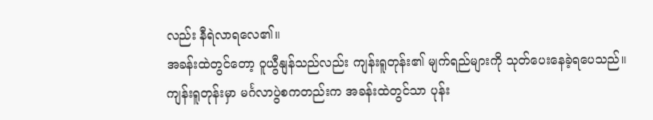လည်း နီရဲလာရလေ၏။
အခန်းထဲတွင်တော့ ဝူယွီနျန်သည်လည်း ကျန်းရူတုန်း၏ မျက်ရည်များကို သုတ်ပေးနေခဲ့ရပေသည်။
ကျန်းရူတုန်းမှာ မင်္ဂလာပွဲစကတည်းက အခန်းထဲတွင်သာ ပုန်း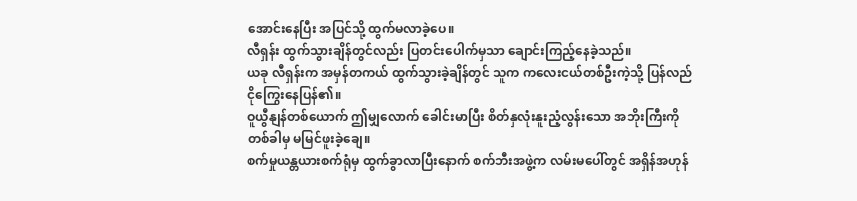အောင်းနေပြီး အပြင်သို့ ထွက်မလာခဲ့ပေ။
လီရှန်း ထွက်သွားချိန်တွင်လည်း ပြတင်းပေါက်မှသာ ချောင်းကြည့်နေခဲ့သည်။
ယခု လီရှန်းက အမှန်တကယ် ထွက်သွားခဲ့ချိန်တွင် သူက ကလေးငယ်တစ်ဦးကဲ့သို့ ပြန်လည်ငိုကြွေးနေပြန်၏။
ဝူယွီနျန်တစ်ယောက် ဤမျှလောက် ခေါင်းမာပြီး စိတ်နှလုံးနူးညံ့လွန်းသော အဘိုးကြီးကို တစ်ခါမှ မမြင်ဖူးခဲ့ချေ။
စက်မှုယန္တယားစက်ရုံမှ ထွက်ခွာလာပြီးနောက် စက်ဘီးအဖွဲ့က လမ်းမပေါ်တွင် အရှိန်အဟုန်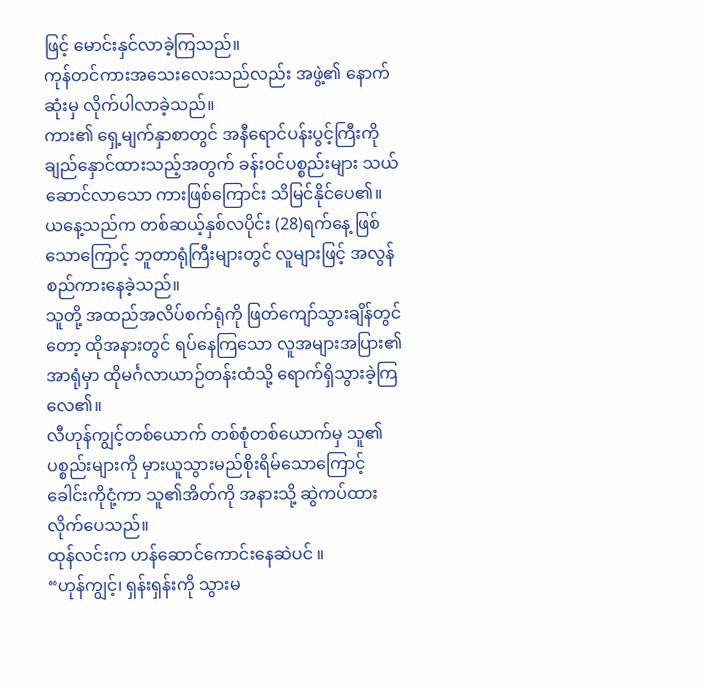ဖြင့် မောင်းနှင်လာခဲ့ကြသည်။
ကုန်တင်ကားအသေးလေးသည်လည်း အဖွဲ့၏ နောက်ဆုံးမှ လိုက်ပါလာခဲ့သည်။
ကား၏ ရှေ့မျက်နှာစာတွင် အနီရောင်ပန်းပွင့်ကြီးကို ချည်နှောင်ထားသည့်အတွက် ခန်းဝင်ပစ္စည်းများ သယ်ဆောင်လာသော ကားဖြစ်ကြောင်း သိမြင်နိုင်ပေ၏။
ယနေ့သည်က တစ်ဆယ့်နှစ်လပိုင်း (28)ရက်နေ့ ဖြစ်သောကြောင့် ဘူတာရုံကြီးများတွင် လူများဖြင့် အလွန်စည်ကားနေခဲ့သည်။
သူတို့ အထည်အလိပ်စက်ရုံကို ဖြတ်ကျော်သွားချိန်တွင်တော့ ထိုအနားတွင် ရပ်နေကြသော လူအများအပြား၏အာရုံမှာ ထိုမင်္ဂလာယာဉ်တန်းထံသို့ ရောက်ရှိသွားခဲ့ကြလေ၏။
လီဟုန်ကျွင့်တစ်ယောက် တစ်စုံတစ်ယောက်မှ သူ၏ပစ္စည်းများကို မှားယူသွားမည်စိုးရိမ်သောကြောင့် ခေါင်းကိုငုံ့ကာ သူ၏အိတ်ကို အနားသို့ ဆွဲကပ်ထားလိုက်ပေသည်။
ထုန်လင်းက ဟန်ဆောင်ကောင်းနေဆဲပင် ။
“ဟုန်ကျွင့်၊ ရှန်းရှန်းကို သွားမ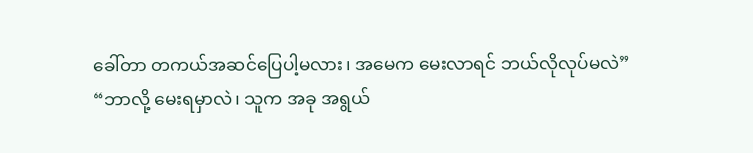ခေါ်တာ တကယ်အဆင်ပြေပါ့မလား၊ အမေက မေးလာရင် ဘယ်လိုလုပ်မလဲ”
“ဘာလို့ မေးရမှာလဲ၊ သူက အခု အရွယ်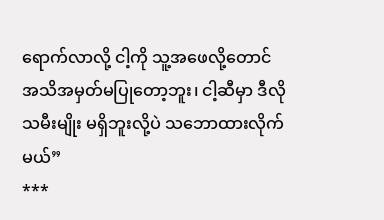ရောက်လာလို့ ငါ့ကို သူ့အဖေလို့တောင် အသိအမှတ်မပြုတော့ဘူး၊ ငါ့ဆီမှာ ဒီလိုသမီးမျိုး မရှိဘူးလို့ပဲ သဘောထားလိုက်မယ်”
***